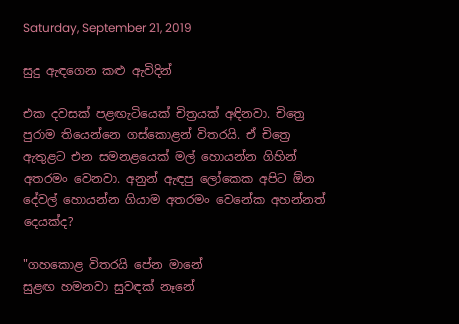Saturday, September 21, 2019

සුදු ඇඳගෙන කළු ඇවිදින්

එක දවසක් පළඟැටියෙක් චිත්‍රයක් අඳිනවා. චිත්‍රෙ පුරාම තියෙන්නෙ ගස්කොළන් විතරයි. ඒ චිත්‍රෙ ඇතුළට එන සමනළයෙක් මල් හොයන්න ගිහින් අතරමං වෙනවා. අනුන් ඇඳපු ලෝකෙක අපිට ඕන දේවල් හොයන්න ගියාම අතරමං වෙනේක අහන්නත් දෙයක්ද?

"ගහකොළ විතරයි පේන මානේ
සුළඟ හමනවා සුවඳක් නෑනේ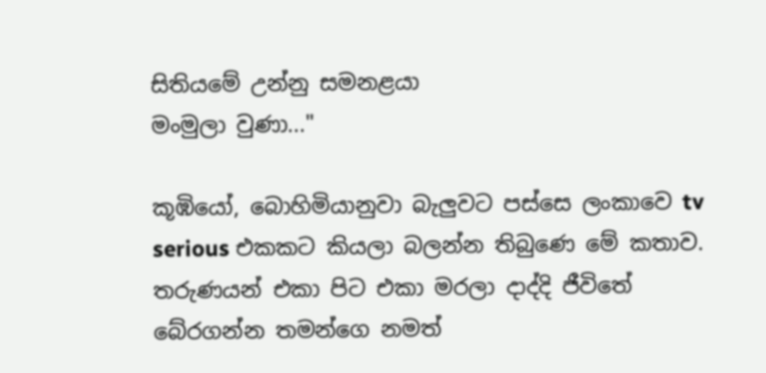සිතියමේ උන්නු සමනළයා
මංමුලා වුණා..."

කූඹියෝ, බොහිමියානුවා බැලුවට පස්සෙ ලංකාවෙ tv serious එකකට කියලා බලන්න තිබුණෙ මේ කතාව. තරුණයන් එකා පිට එකා මරලා දාද්දි ජීවිතේ බේරගන්න තමන්ගෙ නමත්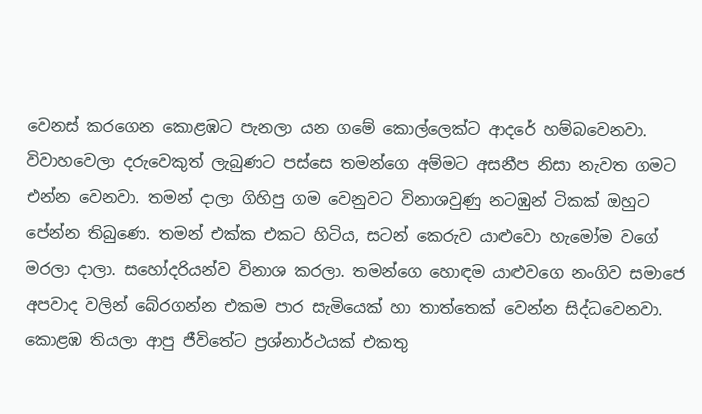වෙනස් කරගෙන කොළඹට පැනලා යන ගමේ කොල්ලෙක්ට ආදරේ හම්බවෙනවා. විවාහවෙලා දරුවෙකුත් ලැබුණට පස්සෙ තමන්ගෙ අම්මට අසනීප නිසා නැවත ගමට එන්න වෙනවා. තමන් දාලා ගිහිපු ගම වෙනුවට විනාශවුණු නටඹුන් ටිකක් ඔහුට පේන්න තිබුණෙ. තමන් එක්ක එකට හිටිය, සටන් කෙරුව යාළුවො හැමෝම වගේ මරලා දාලා. සහෝදරියන්ව විනාශ කරලා. තමන්ගෙ හොඳම යාළුවගෙ නංගිව සමාජෙ අපවාද වලින් බේරගන්න එකම පාර සැමියෙක් හා තාත්තෙක් වෙන්න සිද්ධවෙනවා. කොළඹ තියලා ආපු ජීවිතේට ප්‍රශ්නාර්ථයක් එකතු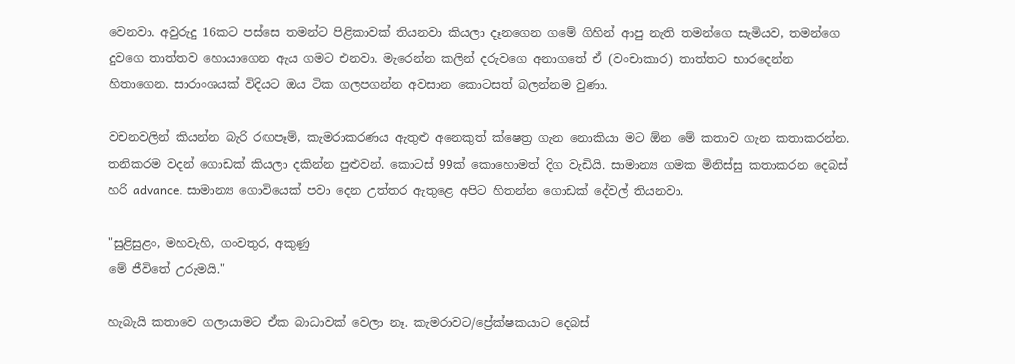වෙනවා. අවුරුදු 16කට පස්සෙ තමන්ට පිළිකාවක් තියනවා කියලා දෑනගෙන ගමේ ගිහින් ආපු නැති තමන්ගෙ සැමියව, තමන්ගෙ දුවගෙ තාත්තව හොයාගෙන ඇය ගමට එනවා. මැරෙන්න කලින් දරුවගෙ අනාගතේ ඒ (වංචාකාර) තාත්තට භාරදෙන්න හිතාගෙන. සාරාංශයක් විදියට ඔය ටික ගලපගන්න අවසාන කොටසත් බලන්නම වුණා.

වචනවලින් කියන්න බැරි රඟපෑම්, කැමරාකරණය ඇතුළු අනෙකුත් ක්ෂෙත්‍ර ගැන නොකියා මට ඕන මේ කතාව ගැන කතාකරන්න. තනිකරම වදන් ගොඩක් කියලා දකින්න පුළුවන්. කොටස් 99ක් කොහොමත් දිග වැඩියි. සාමාන්‍ය ගමක මිනිස්සු කතාකරන දෙබස් හරි advance. සාමාන්‍ය ගොවියෙක් පවා දෙන උත්තර ඇතුළෙ අපිට හිතන්න ගොඩක් දේවල් තියනවා.

"සුළිසුළං, මහවැහි, ගංවතුර, අකුණු
මේ ජීවිතේ උරුමයි."

හැබැයි කතාවෙ ගලායාමට ඒක බාධාවක් වෙලා නෑ. කැමරාවට/ප්‍රේක්ෂකයාට දෙබස්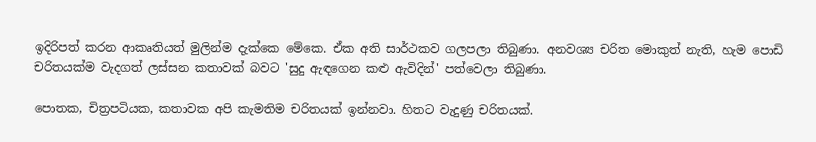ඉදිරිපත් කරන ආකෘතියත් මුලින්ම දැක්කෙ මේකෙ. ඒක අති සාර්ථකව ගලපලා තිබුණා. අනවශ්‍ය චරිත මොකුත් නැති, හැම පොඩි චරිතයක්ම වැදගත් ලස්සන කතාවක් බවට 'සුදු ඇඳගෙන කළු ඇවිදින්' පත්වෙලා තිබුණා.

පොතක, චිත්‍රපටියක, කතාවක අපි කැමතිම චරිතයක් ඉන්නවා. හිතට වැදුණු චරිතයක්.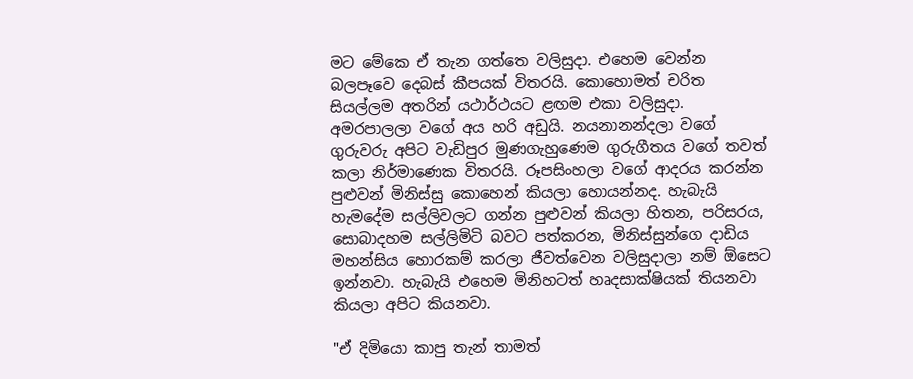මට මේකෙ ඒ තැන ගත්තෙ වලිසුදා. එහෙම වෙන්න බලපෑවෙ දෙබස් කීපයක් විතරයි. කොහොමත් චරිත සියල්ලම අතරින් යථාර්ථයට ළඟම එකා වලිසුදා. අමරපාලලා වගේ අය හරි අඩුයි. නයනානන්දලා වගේ ගුරුවරු අපිට වැඩිපුර මුණගැහුණෙම ගුරුගීතය වගේ තවත් කලා නිර්මාණෙක විතරයි. රූපසිංහලා වගේ ආදරය කරන්න පුළුවන් මිනිස්සු කොහෙන් කියලා හොයන්නද. හැබැයි හැමදේම සල්ලිවලට ගන්න පුළුවන් කියලා හිතන, පරිසරය, සොබාදහම සල්ලිමිටි බවට පත්කරන, මිනිස්සුන්ගෙ දාඩිය මහන්සිය හොරකම් කරලා ජීවත්වෙන වලිසුදාලා නම් ඕසෙට ඉන්නවා. හැබැයි එහෙම මිනිහටත් හෘදසාක්ෂියක් තියනවා කියලා අපිට කියනවා.

"ඒ දිමියො කාපු තැන් තාමත්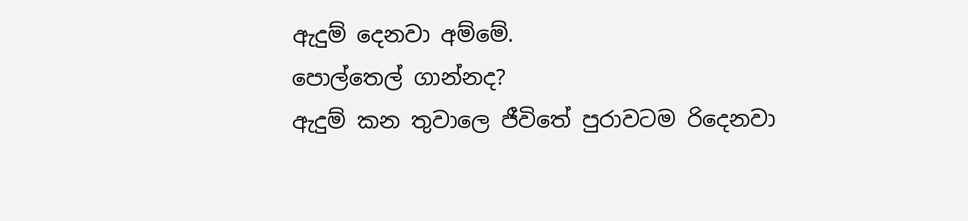ඇදුම් දෙනවා අම්මේ.
පොල්තෙල් ගාන්නද?
ඇදුම් කන තුවාලෙ ජීවිතේ පුරාවටම රිදෙනවා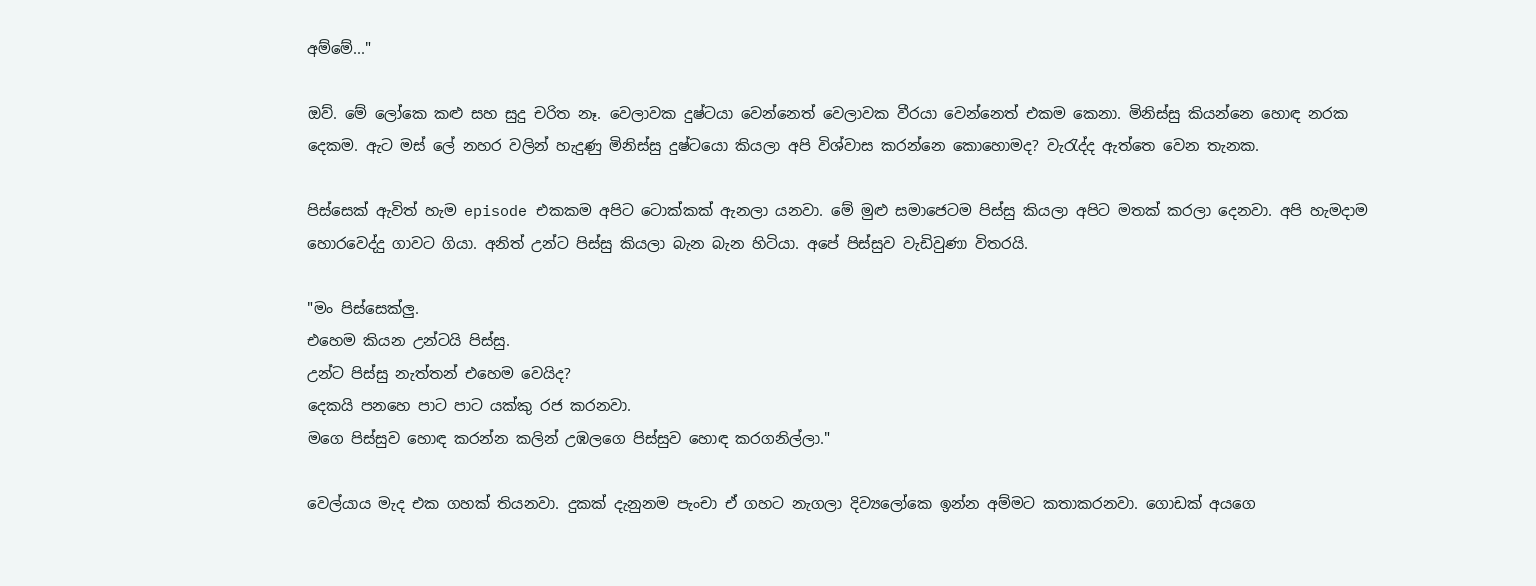අම්මේ..."

ඔව්. මේ ලෝකෙ කළු සහ සුදු චරිත නෑ. වෙලාවක දුෂ්ටයා වෙන්නෙත් වෙලාවක වීරයා වෙන්නෙත් එකම කෙනා. මිනිස්සු කියන්නෙ හොඳ නරක දෙකම. ඇට මස් ලේ නහර වලින් හැදුණු මිනිස්සු දුෂ්ටයො කියලා අපි විශ්වාස කරන්නෙ කොහොමද? වැරැද්ද ඇත්තෙ වෙන තැනක.

පිස්සෙක් ඇවිත් හැම episode එකකම අපිට ටොක්කක් ඇනලා යනවා. මේ මුළු සමාජෙටම පිස්සු කියලා අපිට මතක් කරලා දෙනවා. අපි හැමදාම හොරවෙද්දු ගාවට ගියා. අනිත් උන්ට පිස්සු කියලා බැන බැන හිටියා. අපේ පිස්සුව වැඩිවුණා විතරයි.

"මං පිස්සෙක්ලු.
එහෙම කියන උන්ටයි පිස්සු.
උන්ට පිස්සු නැත්තන් එහෙම වෙයිද?
දෙකයි පනහෙ පාට පාට යක්කු රජ කරනවා.
මගෙ පිස්සුව හොඳ කරන්න කලින් උඹලගෙ පිස්සුව හොඳ කරගනිල්ලා."

වෙල්යාය මැද එක ගහක් තියනවා. දුකක් දැනුනම පැංචා ඒ ගහට නැගලා දිව්‍යලෝකෙ ඉන්න අම්මට කතාකරනවා. ගොඩක් අයගෙ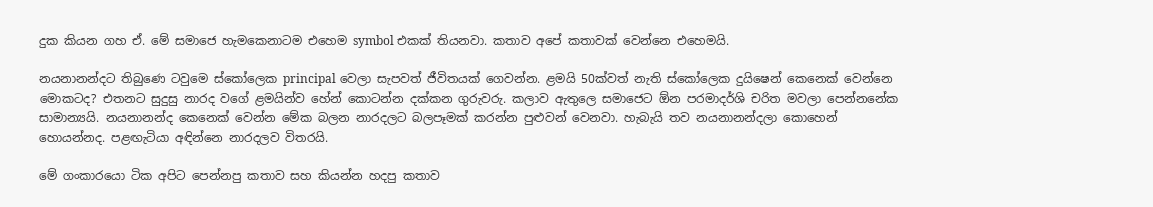දුක කියන ගහ ඒ. මේ සමාජෙ හැමකෙනාටම එහෙම symbol එකක් තියනවා. කතාව අපේ කතාවක් වෙන්නෙ එහෙමයි.

නයනානන්දට තිබුණෙ ටවුමෙ ස්කෝලෙක principal වෙලා සැපවත් ජීවිතයක් ගෙවන්න. ළමයි 50ක්වත් නැති ස්කෝලෙක දුයිෂෙන් කෙනෙක් වෙන්නෙ මොකටද? එතනට සුදුසු නාරද වගේ ළමයින්ව හේන් කොටන්න දක්කන ගුරුවරු. කලාව ඇතුලෙ සමාජෙට ඕන පරමාදර්ශි චරිත මවලා පෙන්නනේක සාමාන්‍යයි. නයනානන්ද කෙනෙක් වෙන්න මේක බලන නාරදලට බලපෑමක් කරන්න පුළුවන් වෙනවා. හැබැයි තව නයනානන්දලා කොහෙන් හොයන්නද. පළඟැටියා අඳින්නෙ නාරදලව විතරයි.

මේ ගංකාරයො ටික අපිට පෙන්නපු කතාව සහ කියන්න හදපු කතාව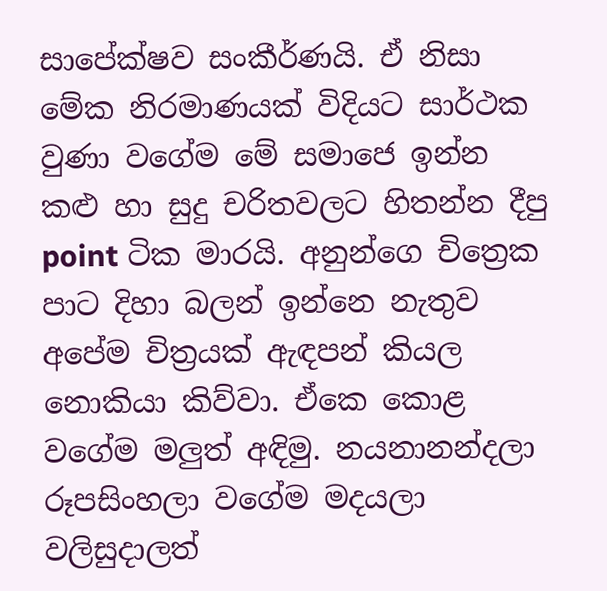සාපේක්ෂව සංකීර්ණයි. ඒ නිසා මේක නිරමාණයක් විදියට සාර්ථක වුණා වගේම මේ සමාජෙ ඉන්න කළු හා සුදු චරිතවලට හිතන්න දීපු point ටික මාරයි. අනුන්ගෙ චිත්‍රෙක පාට දිහා බලන් ඉන්නෙ නැතුව අපේම චිත්‍රයක් ඇඳපන් කියල නොකියා කිව්වා. ඒකෙ කොළ වගේම මලුත් අඳිමු. නයනානන්දලා රූපසිංහලා වගේම මදයලා වලිසුදාලත්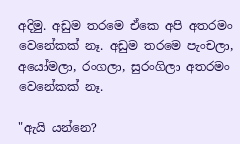අදිමු. අඩුම තරමෙ ඒකෙ අපි අතරමං වෙනේකක් නෑ. අඩුම තරමෙ පැංචලා, අයෝමලා, රංගලා, සුරංගිලා අතරමං වෙනේකක් නෑ.

"ඇයි යන්නෙ?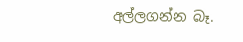අල්ලගන්න බෑ.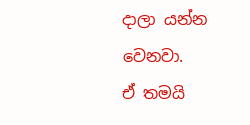දාලා යන්න වෙනවා.
ඒ තමයි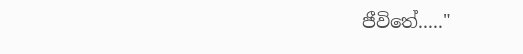ජීවිතේ....."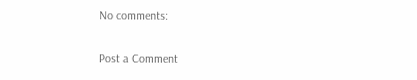No comments:

Post a Comment